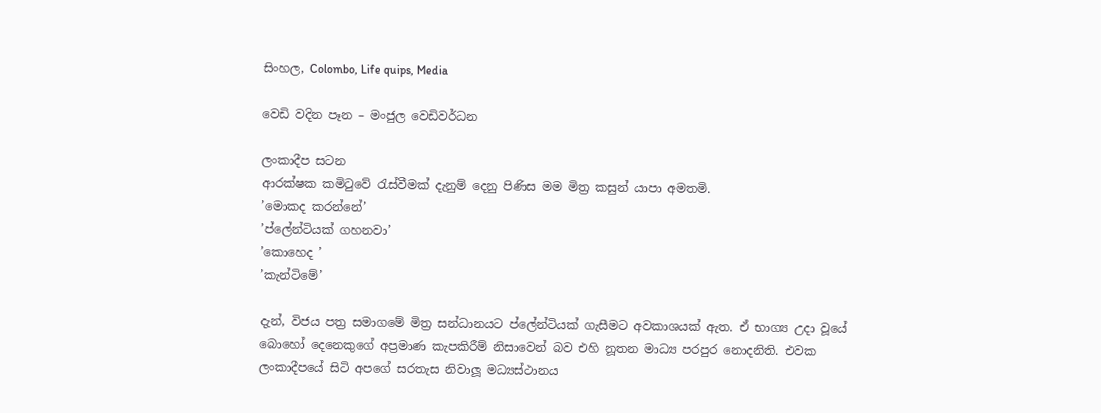සිංහල, Colombo, Life quips, Media

වෙඩි වදින පෑන – මංජුල වෙඩිවර්ධන

ලංකාදීප සටන
ආරක්ෂක කමිටුවේ රැස්වීමක් දැනුම් දෙනු පිණිස මම මිත්‍ර කසුන් යාපා අමතමි.
’මොකද කරන්නේ’
’ප්ලේන්ටියක් ගහනවා’
’කොහෙද ’
’කැන්ටිමේ’

දැන්, විජය පත්‍ර සමාගමේ මිත්‍ර සන්ධානයට ප්ලේන්ටියක් ගැසීමට අවකාශයක් ඇත. ඒ භාග්‍ය උදා වූයේ බොහෝ දෙනෙකුගේ අප්‍රමාණ කැපකිරීම් නිසාවෙන් බව එහි නූතන මාධ්‍ය පරපුර නොදනිති. එවක ලංකාදීපයේ සිටි අපගේ සරතැස නිවාලූ මධ්‍යස්ථානය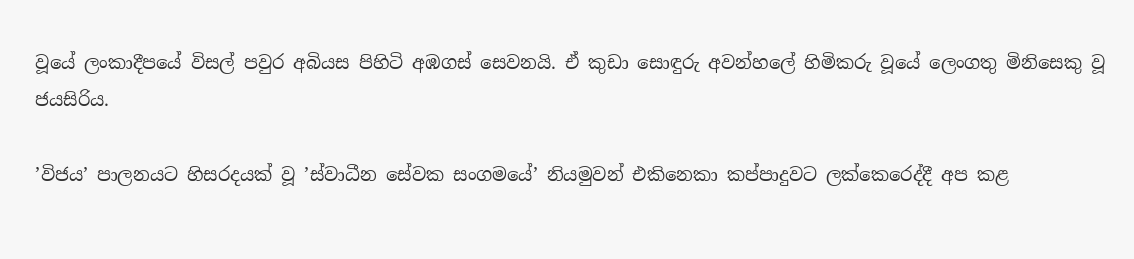වූයේ ලංකාදීපයේ විසල් පවුර අබියස පිහිටි අඹගස් සෙවනයි. ඒ කුඩා සොඳුරු අවන්හලේ හිමිකරු වූයේ ලෙංගතු මිනිසෙකු වූ ජයසිරිය.

’විජය’ පාලනයට හිසරදයක් වූ ’ස්වාධීන සේවක සංගමයේ’ නියමුවන් එකිනෙකා කප්පාදුවට ලක්කෙරෙද්දී අප කළ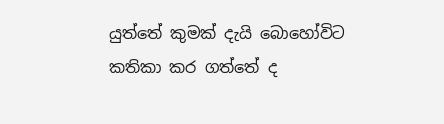යුත්තේ කුමක් දැයි බොහෝවිට කතිකා කර ගත්තේ ද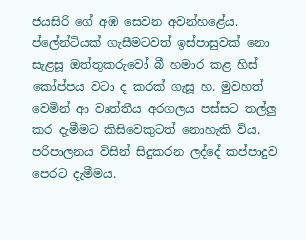ජයසිරි ගේ අඹ සෙවන අවන්හළේය. ප්ලේන්ටියක් ගැසීමටවත් ඉස්පාසුවක් නො සැළසූ ඔත්තුකරුවෝ බී හමාර කළ හිස් කෝප්පය වටා ද කරක් ගැසූ හ. මුවහත් වෙමින් ආ වෘත්තීය අරගලය පස්සට තල්ලු කර දැමීමට කිසිවෙකුටත් නොහැකි විය. පරිපාලනය විසින් සිදුකරන ලද්දේ කප්පාදුව පෙරට දැමීමය.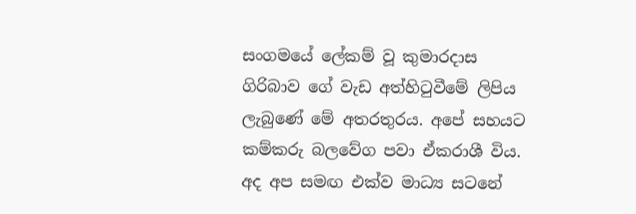සංගමයේ ලේකම් වූ කුමාරදාස ගිරිබාව ගේ වැඩ අත්හිටුවීමේ ලිපිය ලැබුණේ මේ අතරතුරය. අපේ සහයට කම්කරු බලවේග පවා ඒකරාශී විය. අද අප සමඟ එක්ව මාධ්‍ය සටනේ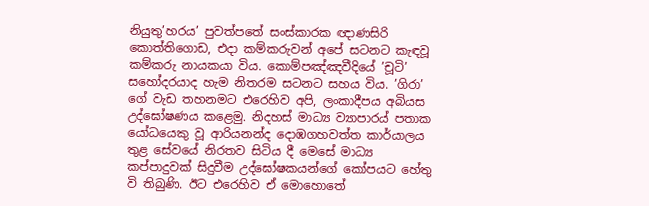නියුතු’හරය’ පුවත්පතේ සංස්කාරක ඥාණසිරි කොත්තිගොඩ, එදා කම්කරුවන් අපේ සටනට කැඳවූ කම්කරු නායකයා විය. කොම්පඤ්ඤවීදියේ ’චූටි’ සහෝදරයාද හැම නිතරම සටනට සහය විය. ’ගිරා’ ගේ වැඩ තහනමට එරෙහිව අපි, ලංකාදීපය අබියස උද්ඝෝෂණය කළෙමු. නිදහස් මාධ්‍ය ව්‍යාපාරය් පතාක යෝධයෙකු වූ ආරියනන්ද දොඹගහවත්ත කාර්යාලය තුළ සේවයේ නිරතව සිටිය දී මෙසේ මාධ්‍ය කප්පාදුවක් සිදුවීම උද්ඝෝෂකයන්ගේ කෝපයට හේතු වි තිබුණි. ඊට එරෙහිව ඒ මොහොතේ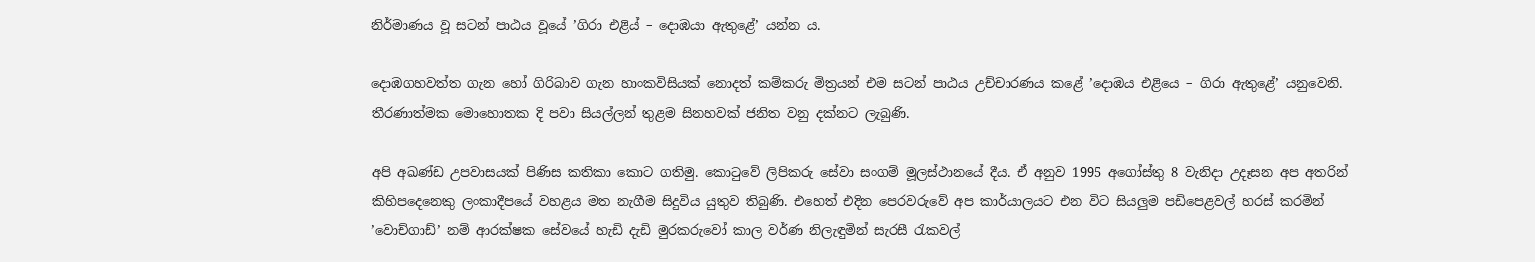නිර්මාණය වූ සටන් පාඨය වූයේ ’ගිරා එළිය් – දොඹයා ඇතුළේ’ යන්න ය.

දොඹගහවත්ත ගැන හෝ ගිරිබාව ගැන හාංකවිසියක් නොදත් කම්කරු මිත්‍රයන් එම සටන් පාඨය උච්චාරණය කළේ ’දොඹය එළියෙ – ගිරා ඇතුළේ’ යනුවෙනි. තීරණාත්මක මොහොතක දි පවා සියල්ලන් තුළම සිනහවක් ජනිත වනු දක්නට ලැබුණි.

අපි අඛණ්ඩ උපවාසයක් පිණිස කතිකා කොට ගතිමු. කොටුවේ ලිපිකරු සේවා සංගම් මූලස්ථානයේ දීය. ඒ අනුව 1995 අගෝස්තු 8 වැනිදා උදෑසන අප අතරින් කිහිපදෙනෙකු ලංකාදීපයේ වහළය මත නැගීම සිදුවිය යුතුව තිබුණි. එහෙත් එදින පෙරවරුවේ අප කාර්යාලයට එන විට සියලුම පඩිපෙළවල් හරස් කරමින් ’වොච්ගාඩ්’ නම් ආරක්ෂක සේවයේ හැඩි දැඩි මුරකරුවෝ කාල වර්ණ නිලැඳුමින් සැරසී රැකවල්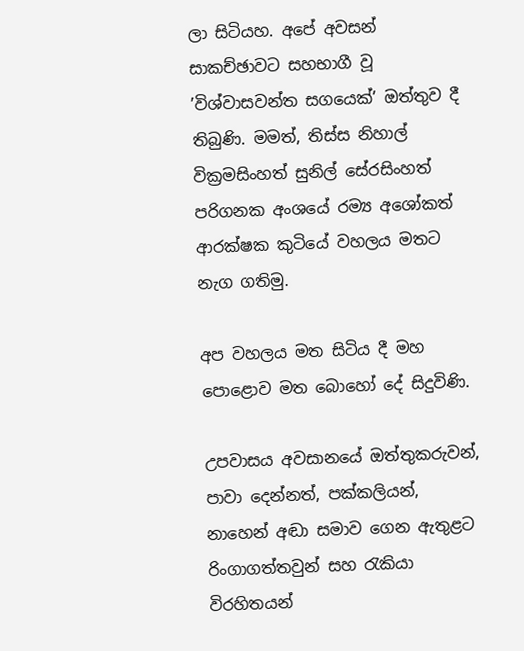ලා සිටියහ. අපේ අවසන් සාකච්ඡාවට සහභාගී වූ ’විශ්වාසවන්ත සගයෙක්’ ඔත්තුව දී තිබුණි. මමත්, තිස්ස නිහාල් වික්‍රමසිංහත් සුනිල් සේරසිංහත් පරිගනක අංශයේ රම්‍ය අශෝකත් ආරක්ෂක කුටියේ වහලය මතට නැග ගතිමු.

අප වහලය මත සිටිය දී මහ පොළොව මත බොහෝ දේ සිදුවිණි.

උපවාසය අවසානයේ ඔත්තුකරුවන්, පාවා දෙන්නත්, පක්කලියන්, නාහෙන් අඬා සමාව ගෙන ඇතුළට රිංගාගත්තවුන් සහ රැකියා විරහිතයන්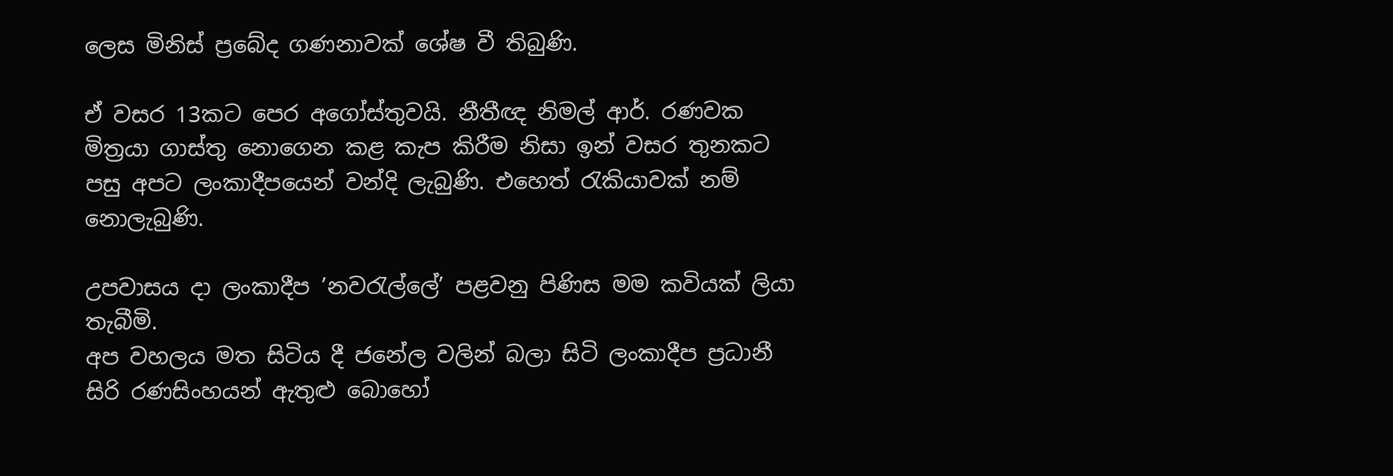ලෙස මිනිස් ප්‍රබේද ගණනාවක් ශේෂ වී තිබුණි.

ඒ වසර 13කට පෙර අගෝස්තුවයි. නීතීඥ නිමල් ආර්. රණවක මිත්‍රයා ගාස්තු නොගෙන කළ කැප කිරීම නිසා ඉන් වසර තුනකට පසු අපට ලංකාදීපයෙන් වන්දි ලැබුණි. එහෙත් රැකියාවක් නම් නොලැබුණි.

උපවාසය දා ලංකාදීප ’නවරැල්ලේ’ පළවනු පිණිස මම කවියක් ලියා තැබීමි.
අප වහලය මත සිටිය දී ජනේල වලින් බලා සිටි ලංකාදීප ප්‍රධානී සිරි රණසිංහයන් ඇතුළු බොහෝ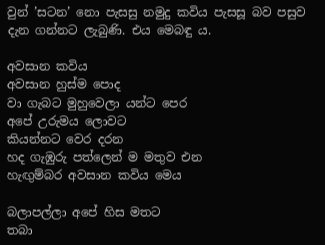වුන් ’සටන’ නො පැසසු නමුදු කවිය පැසසූ බව පසුව දැන ගන්නට ලැබුණි. එය මෙබඳු ය.

අවසාන කවිය
අවසාන හුස්ම පොද
වා ගැබට මුහුවෙලා යන්ට පෙර
අපේ උරුමය ලොවට
කියන්නට වෙර දරන
හද ගැඹුරු පත්ලෙන් ම මතුව එන
හැඟුම්බර අවසාන කවිය මෙය

බලාපල්ලා අපේ හිස මතට
තබා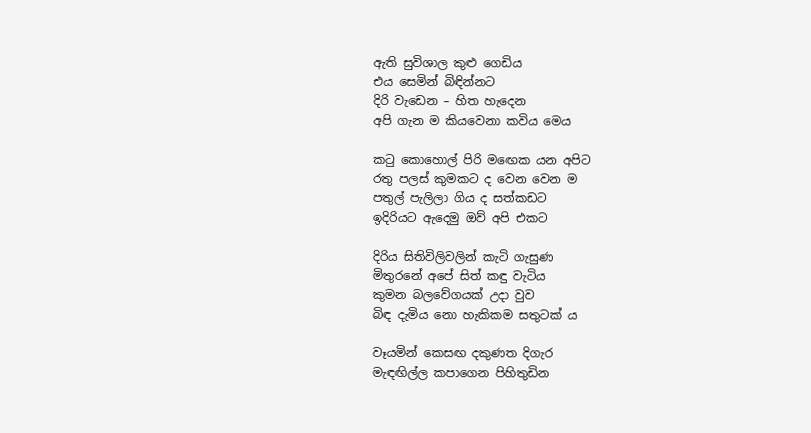ඇති සුවිශාල කුළු ගෙඩිය
එය සෙමින් බිඳින්නට
දිරි වැඩෙන – හිත හැදෙන
අපි ගැන ම කියවෙනා කවිය මෙය

කටු කොහොල් පිරි මඟෙක යන අපිට
රතු පලස් කුමකට ද වෙන වෙන ම
පතුල් පැලිලා ගිය ද සත්කඩට
ඉදිරියට ඇදෙමු ඔව් අපි එකට

දිරිය සිතිවිලිවලින් කැටි ගැසුණ
මිතුරනේ අපේ සිත් කඳු වැටිය
කුමන බලවේගයක් උදා වුව
බිඳ දැමිය නො හැකිකම සතුටක් ය

වෑයමින් කෙසඟ දකුණත දිගැර
මැඳඟිල්ල කපාගෙන පිහිතුඩින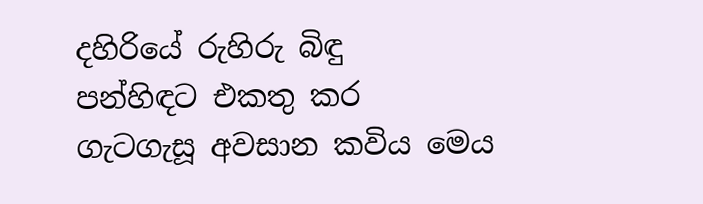දහිරියේ රුහිරු බිඳු
පන්හිඳට එකතු කර
ගැටගැසූ අවසාන කවිය මෙය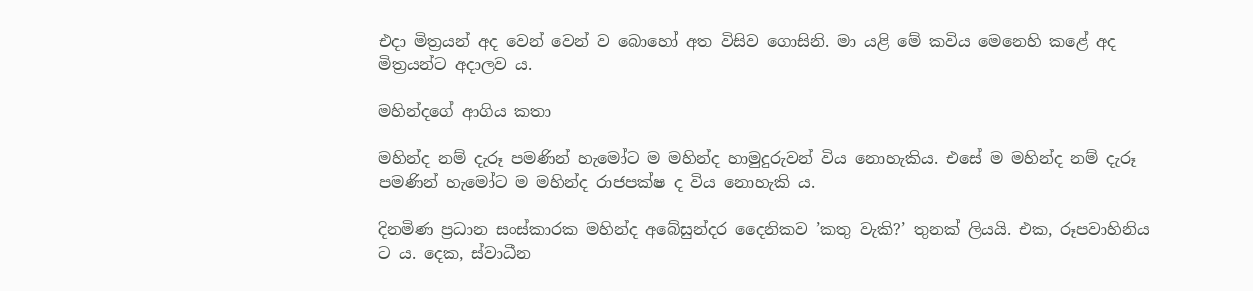එදා මිත්‍රයන් අද වෙන් වෙන් ව බොහෝ අත විසිව ගොසිනි. මා යළි මේ කවිය මෙනෙහි කළේ අද මිත්‍රයන්ට අදාලව ය.

මහින්දගේ ආගිය කතා

මහින්ද නම් දැරූ පමණින් හැමෝට ම මහින්ද හාමුදුරුවන් විය නොහැකිය. එසේ ම මහින්ද නම් දැරූ පමණින් හැමෝට ම මහින්ද රාජපක්ෂ ද විය නොහැකි ය.

දිනමිණ ප්‍රධාන සංස්කාරක මහින්ද අබේසුන්දර දෛනිකව ’කතු වැකි?’ තුනක් ලියයි. එක, රූපවාහිනිය ට ය. දෙක, ස්වාධීන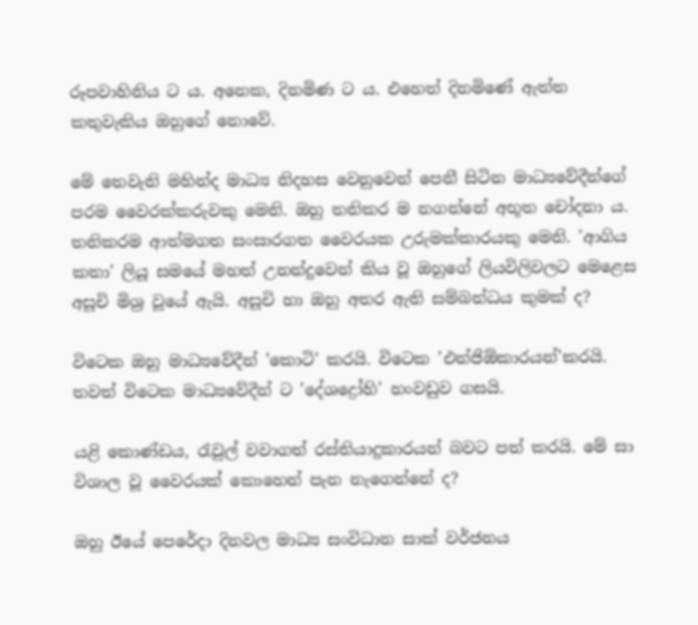රූපවාහිනිය ට ය. අනෙක, දිනමිණ ට ය. එහෙත් දිනමිණේ ඇත්ත කතුවැකිය ඔහුගේ නොවේ.

මේ තෙවැනි මහින්ද මාධ්‍ය නිදහස වෙනුවෙන් පෙනී සිටින මාධ්‍යවේදීන්ගේ පරම වෛරක්කරුවකු මෙනි. ඔහු තනිකර ම නගන්නේ අභූත චෝදනා ය. තනිකරම ආත්මගත සංසාරගත වෛරයක උරුමක්කාරයකු මෙනි. ’ආගිය කතා’ ලියූ සමයේ මහත් උනන්දුවෙන් කිය වූ ඔහුගේ ලියවිලිවලට මෙළෙස අසූචි මිශ්‍ර වූයේ ඇයි. අසූචි හා ඔහු අතර ඇති සම්බන්ධය කුමක් ද?

විටෙක ඔහු මාධ්‍යවේදීන් ’කොටි’ කරයි. විටෙක ’එන්ජිඕකාරයන්’කරයි. තවත් විටෙක මාධ්‍යවේදීන් ට ’දේශද්‍රෝහි’ හංවඩුව ගසයි.

යළි කොණ්ඩය, රැවුල් වවාගත් රස්තියාදුකාරයන් බවට පත් කරයි. මේ සා විශාල වූ වෛරයක් කොහෙන් පැන නැගෙන්නේ ද?

ඔහු ඊයේ පෙරේදා දිනවල මාධ්‍ය සංවිධාන සාක් වර්ජනය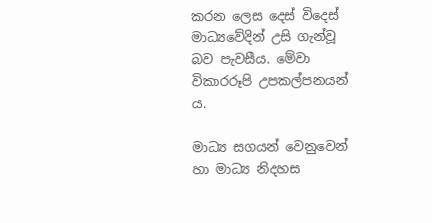කරන ලෙස දෙස් විදෙස් මාධ්‍යවේදින් උසි ගැන්වූ බව පැවසීය. මේවා විකාරරූපි උපකල්පනයන් ය.

මාධ්‍ය සගයන් වෙනුවෙන් හා මාධ්‍ය නිදහස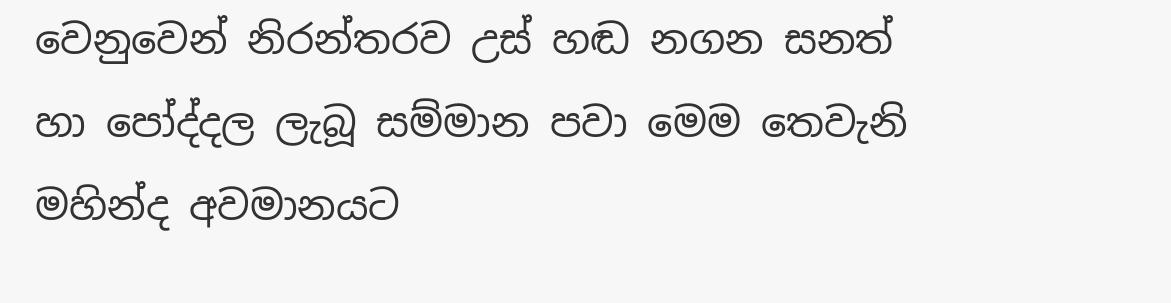වෙනුවෙන් නිරන්තරව උස් හඬ නගන සනත් හා පෝද්දල ලැබූ සම්මාන පවා මෙම තෙවැනි මහින්ද අවමානයට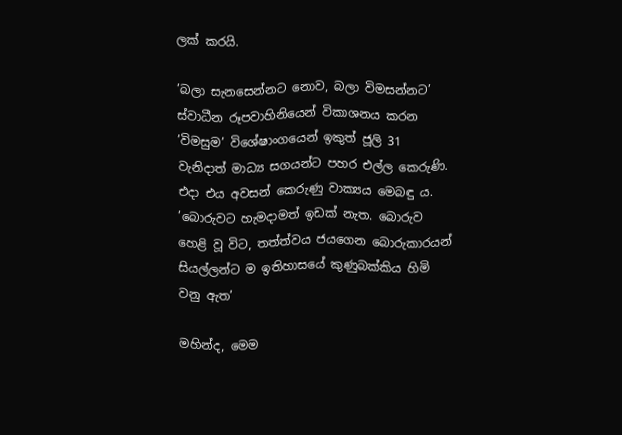ලක් කරයි.

’බලා සැනසෙන්නට නොව, බලා විමසන්නට’ ස්වාධීන රූපවාහිනියෙන් විකාශනය කරන ’විමසුම’ විශේෂාංගයෙන් ඉකුත් ජූලි 31 වැනිදාත් මාධ්‍ය සගයන්ට පහර එල්ල කෙරුණි. එදා එය අවසන් කෙරුණු වාක්‍යය මෙබඳු ය.
’බොරුවට හැමදාමත් ඉඩක් නැත. බොරුව හෙළි වූ විට, තත්ත්වය ජයගෙන බොරුකාරයන් සියල්ලන්ට ම ඉතිහාසයේ කුණුබක්කිය හිමි වනු ඇත’

මහින්ද, මෙම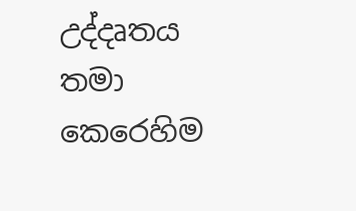උද්දෘතය තමා කෙරෙහිම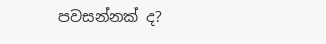පවසන්නක් ද?